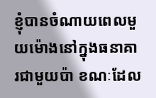ខ្ញុំបានចំណាយពេលមួយម៉ោងនៅក្នុងធនាគារជាមួយប៉ា ខណៈដែល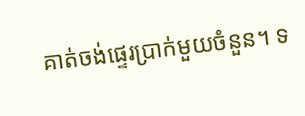គាត់ចង់ផ្ទេរប្រាក់មួយចំនួន។ ទ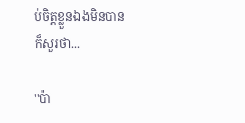ប់ចិត្តខ្លួនឯងមិនបាន ក៏សួរថា...

''ប៉ា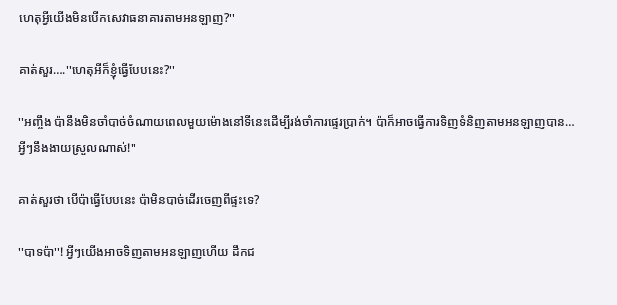ហេតុអ្វីយើងមិនបើកសេវាធនាគារតាមអនឡាញ?''

គាត់សួរ….''ហេតុអីក៏ខ្ញុំធ្វើបែបនេះ?''

''អញ្ចឹង ប៉ានឹងមិនចាំបាច់ចំណាយពេលមួយម៉ោងនៅទីនេះដើម្បីរង់ចាំការផ្ទេរប្រាក់។ ប៉ាក៏អាចធ្វើការទិញទំនិញតាមអនឡាញបាន… អ្វីៗនឹងងាយស្រួលណាស់!''

គាត់សួរថា បើប៉ាធ្វើបែបនេះ ប៉ាមិនបាច់ដើរចេញពីផ្ទះទេ?

''បាទប៉ា''! អ្វីៗយើងអាចទិញតាមអនឡាញហើយ ដឹកជ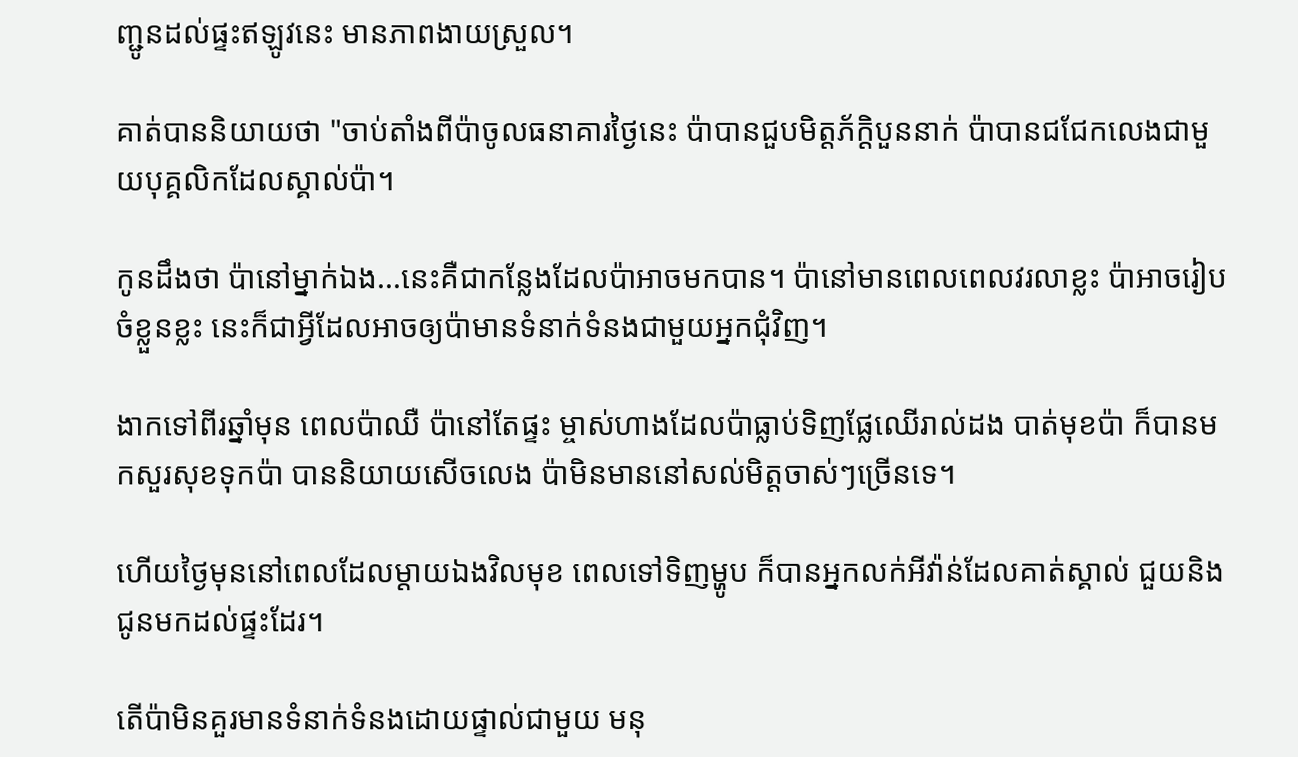ញ្ជូនដល់ផ្ទះឥឡូវនេះ មានភាពងាយស្រួល។

គាត់បាននិយាយថា "ចាប់តាំងពីប៉ាចូលធនាគារថ្ងៃនេះ ប៉ាបានជួបមិត្តភ័ក្តិបួននាក់ ប៉ាបានជជែកលេងជាមួយបុគ្គលិកដែលស្គាល់ប៉ា។

កូនដឹងថា ប៉ានៅម្នាក់ឯង...នេះគឺជាកន្លែងដែលប៉ាអាចមកបាន។ ប៉ានៅមានពេលពេលវរលាខ្លះ ប៉ាអាចរៀបចំខ្លួនខ្លះ នេះក៏ជាអ្វីដែលអាចឲ្យប៉ាមានទំនាក់ទំនងជាមួយអ្នកជុំវិញ។

ងាកទៅពីរឆ្នាំមុន ពេលប៉ាឈឺ ប៉ានៅតែផ្ទះ ម្ចាស់ហាងដែលប៉ាធ្លាប់ទិញផ្លែឈើរាល់ដង បាត់មុខប៉ា ក៏បានមកសួរសុខទុកប៉ា បាននិយាយសើចលេង ប៉ាមិនមាននៅសល់មិត្តចាស់ៗច្រើនទេ។

ហើយថ្ងៃមុននៅពេលដែលម្តាយឯងវិលមុខ ពេលទៅទិញម្ហូប ក៏បានអ្នកលក់អីវ៉ាន់ដែលគាត់ស្គាល់ ជួយនិងជូនមកដល់ផ្ទះដែរ។

តើប៉ាមិនគួរមានទំនាក់ទំនងដោយផ្ទាល់ជាមួយ មនុ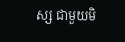ស្ស ជាមួយមិ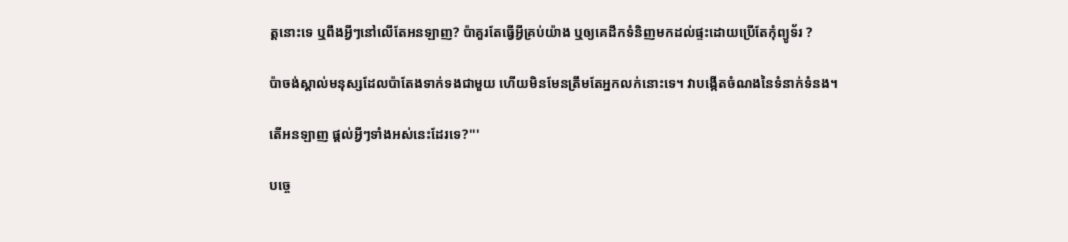ត្តនោះទេ ឬពឹងអ្វីៗនៅលើតែអនឡាញ? ប៉ាគួរតែធ្វើអ្វីគ្រប់យ៉ាង ឬឲ្យគេដឹកទំនិញមកដល់ផ្ទះដោយប្រើតែកុំព្យូទ័រ ?

ប៉ាចង់ស្គាល់មនុស្សដែលប៉ាតែងទាក់ទងជាមួយ ហើយមិនមែនត្រឹមតែអ្នកលក់នោះទេ។ វាបង្កើតចំណងនៃទំនាក់ទំនង។

តើអនឡាញ ផ្តល់អ្វីៗទាំងអស់នេះដែរទេ?'''

បច្ចេ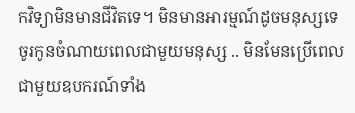កវិទ្យាមិនមានជីវិតទេ។ មិនមានអារម្មណ៍ដូចមនុស្សទេ ចូរកូនចំណាយពេលជាមួយមនុស្ស .. មិនមែនប្រើពេលជាមួយឧបករណ៍ទាំង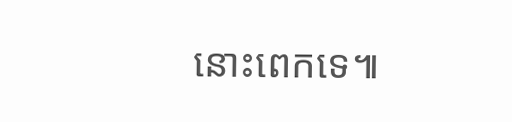នោះពេកទេ៕